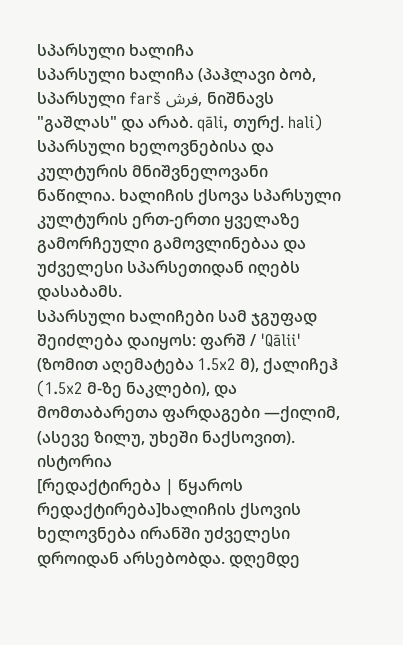სპარსული ხალიჩა
სპარსული ხალიჩა (პაჰლავი ბობ, სპარსული farš فرش, ნიშნავს "გაშლას" და არაბ. qāli, თურქ. hali) სპარსული ხელოვნებისა და კულტურის მნიშვნელოვანი ნაწილია. ხალიჩის ქსოვა სპარსული კულტურის ერთ-ერთი ყველაზე გამორჩეული გამოვლინებაა და უძველესი სპარსეთიდან იღებს დასაბამს.
სპარსული ხალიჩები სამ ჯგუფად შეიძლება დაიყოს: ფარშ / 'Qālii' (ზომით აღემატება 1.5x2 მ), ქალიჩეჰ (1.5x2 მ-ზე ნაკლები), და მომთაბარეთა ფარდაგები —ქილიმ, (ასევე ზილუ, უხეში ნაქსოვით).
ისტორია
[რედაქტირება | წყაროს რედაქტირება]ხალიჩის ქსოვის ხელოვნება ირანში უძველესი დროიდან არსებობდა. დღემდე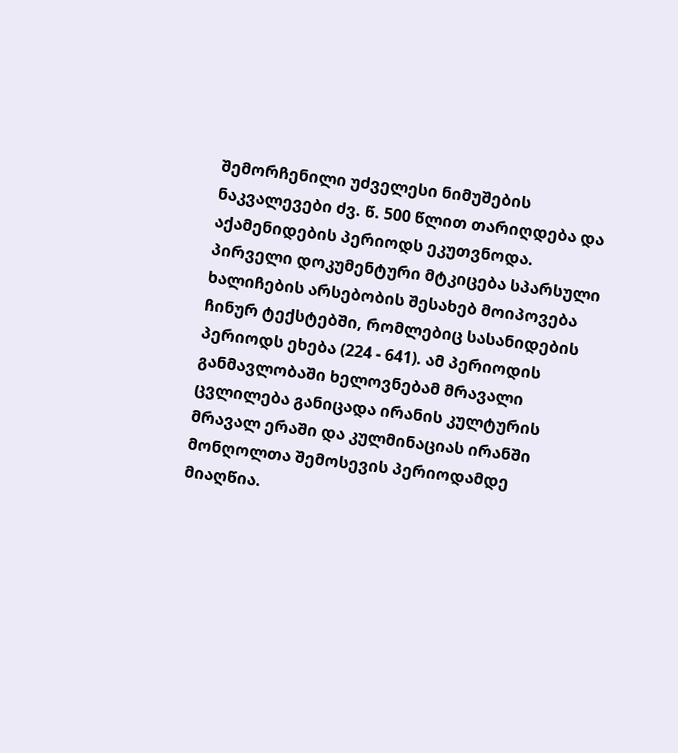შემორჩენილი უძველესი ნიმუშების ნაკვალევები ძვ. წ. 500 წლით თარიღდება და აქამენიდების პერიოდს ეკუთვნოდა.
პირველი დოკუმენტური მტკიცება სპარსული ხალიჩების არსებობის შესახებ მოიპოვება ჩინურ ტექსტებში, რომლებიც სასანიდების პერიოდს ეხება (224 - 641). ამ პერიოდის განმავლობაში ხელოვნებამ მრავალი ცვლილება განიცადა ირანის კულტურის მრავალ ერაში და კულმინაციას ირანში მონღოლთა შემოსევის პერიოდამდე მიაღწია.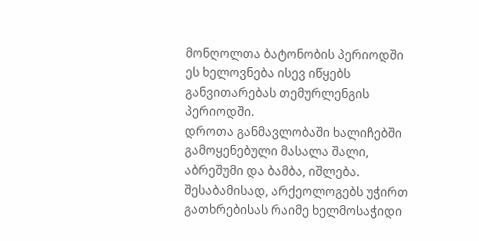მონღოლთა ბატონობის პერიოდში ეს ხელოვნება ისევ იწყებს განვითარებას თემურლენგის პერიოდში.
დროთა განმავლობაში ხალიჩებში გამოყენებული მასალა შალი, აბრეშუმი და ბამბა, იშლება. შესაბამისად, არქეოლოგებს უჭირთ გათხრებისას რაიმე ხელმოსაჭიდი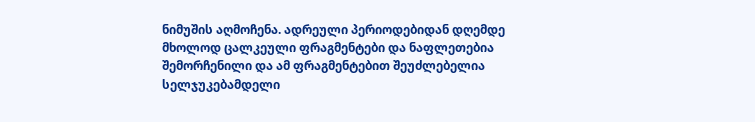ნიმუშის აღმოჩენა. ადრეული პერიოდებიდან დღემდე მხოლოდ ცალკეული ფრაგმენტები და ნაფლეთებია შემორჩენილი და ამ ფრაგმენტებით შეუძლებელია სელჯუკებამდელი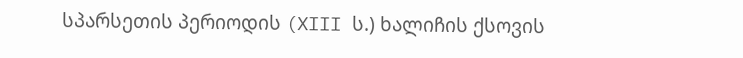სპარსეთის პერიოდის (XIII ს.) ხალიჩის ქსოვის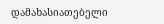დამახასიათებელი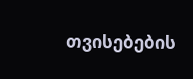თვისებების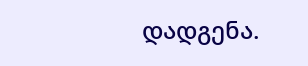დადგენა.